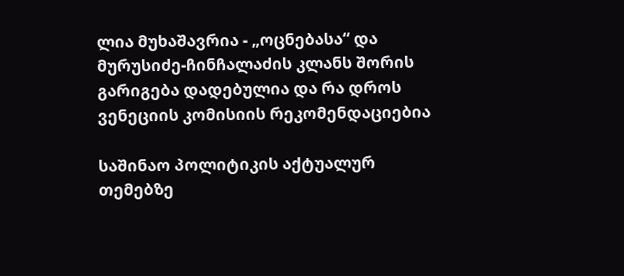ლია მუხაშავრია - „ოცნებასა“ და მურუსიძე-ჩინჩალაძის კლანს შორის გარიგება დადებულია და რა დროს ვენეციის კომისიის რეკომენდაციებია

საშინაო პოლიტიკის აქტუალურ თემებზე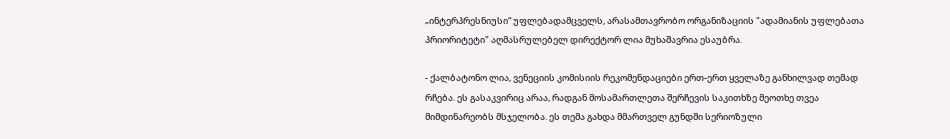„ინტერპრესნიუსი“ უფლებადამცველს, არასამთავრობო ორგანიზაციის "ადამიანის უფლებათა პრიორიტეტი" აღმასრულებელ დირექტორ ლია მუხაშავრია ესაუბრა.

- ქალბატონო ლია, ვენეციის კომისიის რეკომენდაციები ერთ-ერთ ყველაზე განხილვად თემად რჩება. ეს გასაკვირიც არაა, რადგან მოსამართლეთა შერჩევის საკითხზე მეოთხე თვეა მიმდინარეობს მსჯელობა. ეს თემა გახდა მმართველ გუნდში სერიოზული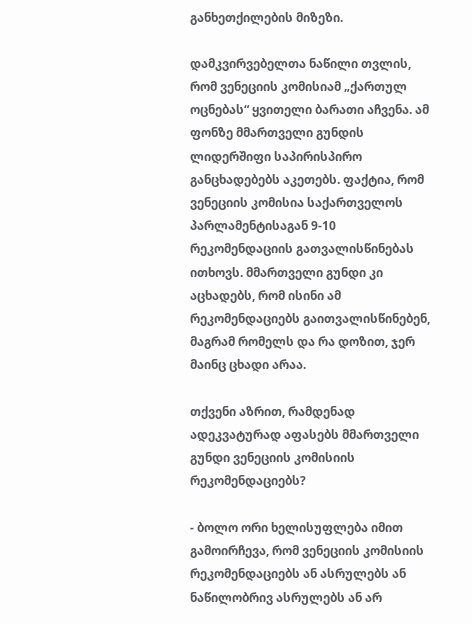განხეთქილების მიზეზი.

დამკვირვებელთა ნაწილი თვლის, რომ ვენეციის კომისიამ „ქართულ ოცნებას“ ყვითელი ბარათი აჩვენა. ამ ფონზე მმართველი გუნდის ლიდერშიფი საპირისპირო განცხადებებს აკეთებს. ფაქტია, რომ ვენეციის კომისია საქართველოს პარლამენტისაგან 9-10 რეკომენდაციის გათვალისწინებას ითხოვს. მმართველი გუნდი კი აცხადებს, რომ ისინი ამ რეკომენდაციებს გაითვალისწინებენ, მაგრამ რომელს და რა დოზით, ჯერ მაინც ცხადი არაა.

თქვენი აზრით, რამდენად ადეკვატურად აფასებს მმართველი გუნდი ვენეციის კომისიის რეკომენდაციებს?

- ბოლო ორი ხელისუფლება იმით გამოირჩევა, რომ ვენეციის კომისიის რეკომენდაციებს ან ასრულებს ან ნაწილობრივ ასრულებს ან არ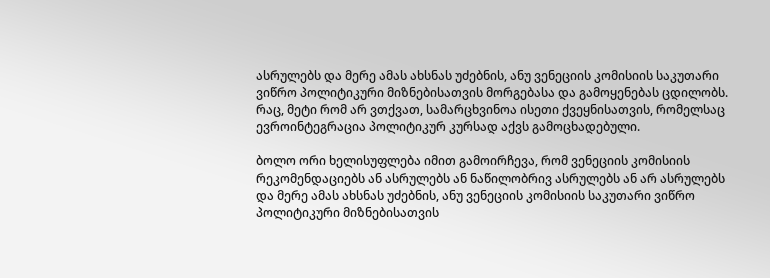ასრულებს და მერე ამას ახსნას უძებნის, ანუ ვენეციის კომისიის საკუთარი ვიწრო პოლიტიკური მიზნებისათვის მორგებასა და გამოყენებას ცდილობს. რაც, მეტი რომ არ ვთქვათ, სამარცხვინოა ისეთი ქვეყნისათვის, რომელსაც ევროინტეგრაცია პოლიტიკურ კურსად აქვს გამოცხადებული.

ბოლო ორი ხელისუფლება იმით გამოირჩევა, რომ ვენეციის კომისიის რეკომენდაციებს ან ასრულებს ან ნაწილობრივ ასრულებს ან არ ასრულებს და მერე ამას ახსნას უძებნის, ანუ ვენეციის კომისიის საკუთარი ვიწრო პოლიტიკური მიზნებისათვის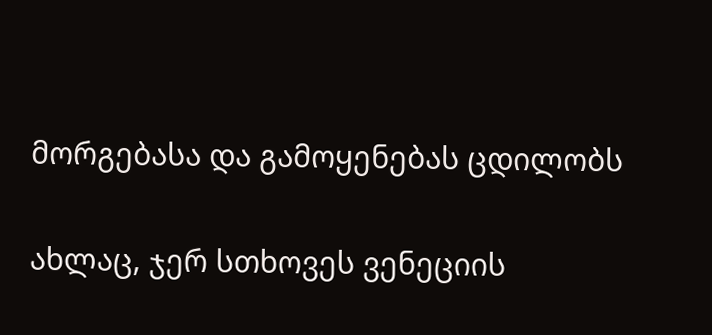მორგებასა და გამოყენებას ცდილობს

ახლაც, ჯერ სთხოვეს ვენეციის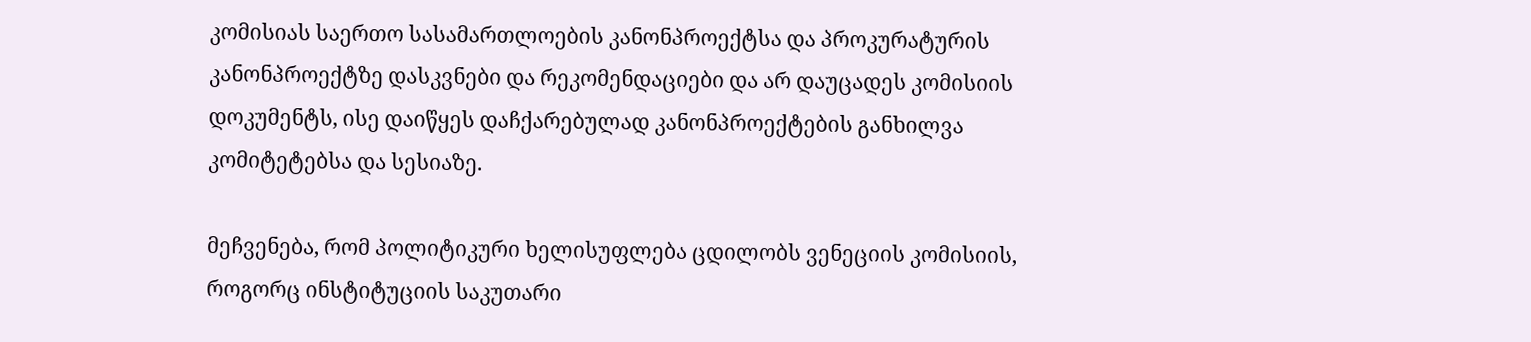კომისიას საერთო სასამართლოების კანონპროექტსა და პროკურატურის კანონპროექტზე დასკვნები და რეკომენდაციები და არ დაუცადეს კომისიის დოკუმენტს, ისე დაიწყეს დაჩქარებულად კანონპროექტების განხილვა კომიტეტებსა და სესიაზე.

მეჩვენება, რომ პოლიტიკური ხელისუფლება ცდილობს ვენეციის კომისიის, როგორც ინსტიტუციის საკუთარი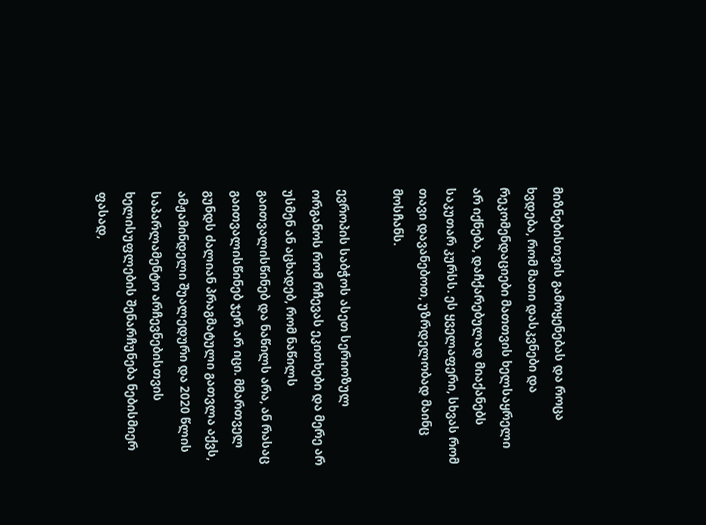მიზნებისთვის გამოყენებას და როცა ხვდება, რომ მათი დასკვნები და რეკომენდაციები მათთვის ხელსაყრელი არ იქნება, დაჩქარებულად მიაქანებს საკუთარ კურსს. ეს ყველაფერი, სხვას რომ თავი დავანებოთ, უზრდელობად მაინც მოსჩანს.

ევროპის საბჭოს ასეთ სერიოზულ ორგანოს რომ რჩევას ეკითხები და მერე არ უსმენ ან აცხადებ, რომ ნაწილს გაითვალისწინებ და ნაწილს არა, ან რასაც გაითვალისწინებ ჯერ არ იცი. მმართველ გუნდს ძალიან პრაგმატული გათვლა აქვს, ამჟამინდელი შუალედური და 2020 წლის საპარლამენტო არჩევნებისთვის ხელისუფლების შენარჩუნება ნებისმიერ ფასად,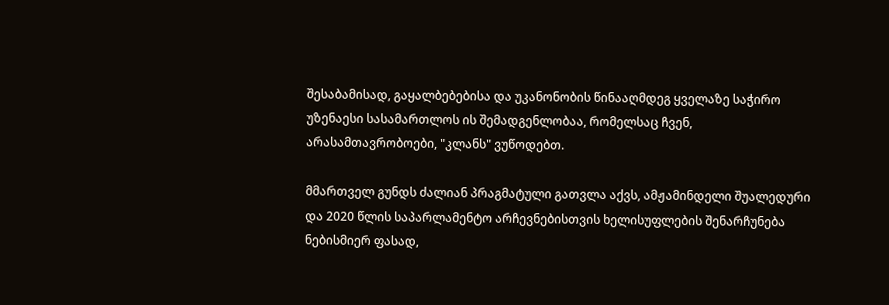შესაბამისად, გაყალბებებისა და უკანონობის წინააღმდეგ ყველაზე საჭირო უზენაესი სასამართლოს ის შემადგენლობაა, რომელსაც ჩვენ, არასამთავრობოები, "კლანს" ვუწოდებთ.

მმართველ გუნდს ძალიან პრაგმატული გათვლა აქვს, ამჟამინდელი შუალედური და 2020 წლის საპარლამენტო არჩევნებისთვის ხელისუფლების შენარჩუნება ნებისმიერ ფასად,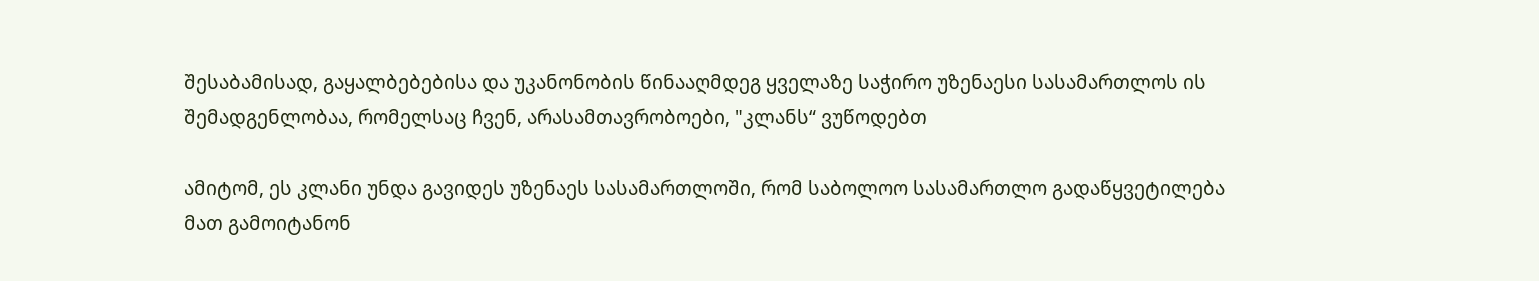შესაბამისად, გაყალბებებისა და უკანონობის წინააღმდეგ ყველაზე საჭირო უზენაესი სასამართლოს ის შემადგენლობაა, რომელსაც ჩვენ, არასამთავრობოები, "კლანს“ ვუწოდებთ

ამიტომ, ეს კლანი უნდა გავიდეს უზენაეს სასამართლოში, რომ საბოლოო სასამართლო გადაწყვეტილება მათ გამოიტანონ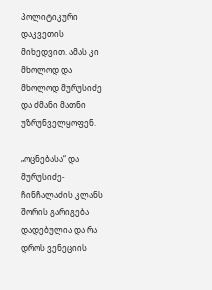პოლიტიკური დაკვეთის მიხედვით. ამას კი მხოლოდ და მხოლოდ მურუსიძე და ძმანი მათნი უზრუნველყოფენ.

„ოცნებასა“ და მურუსიძე-ჩინჩალაძის კლანს შორის გარიგება დადებულია და რა დროს ვენეციის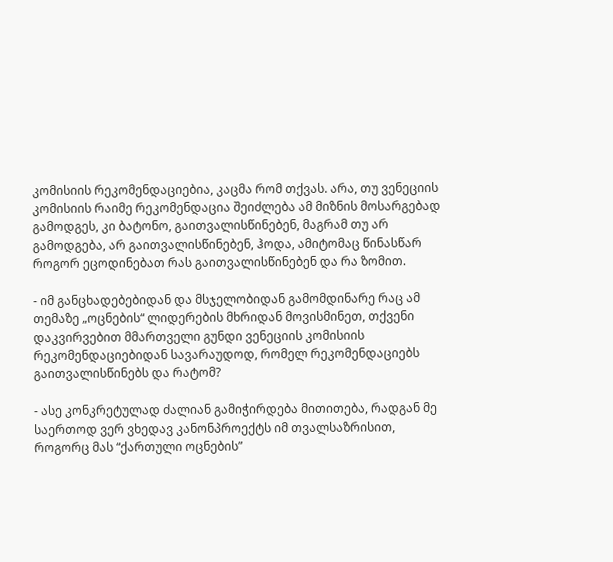კომისიის რეკომენდაციებია, კაცმა რომ თქვას. არა, თუ ვენეციის კომისიის რაიმე რეკომენდაცია შეიძლება ამ მიზნის მოსარგებად გამოდგეს, კი ბატონო, გაითვალისწინებენ, მაგრამ თუ არ გამოდგება, არ გაითვალისწინებენ, ჰოდა, ამიტომაც წინასწარ როგორ ეცოდინებათ რას გაითვალისწინებენ და რა ზომით.

- იმ განცხადებებიდან და მსჯელობიდან გამომდინარე რაც ამ თემაზე „ოცნების“ ლიდერების მხრიდან მოვისმინეთ, თქვენი დაკვირვებით მმართველი გუნდი ვენეციის კომისიის რეკომენდაციებიდან სავარაუდოდ, რომელ რეკომენდაციებს გაითვალისწინებს და რატომ?

- ასე კონკრეტულად ძალიან გამიჭირდება მითითება, რადგან მე საერთოდ ვერ ვხედავ კანონპროექტს იმ თვალსაზრისით, როგორც მას “ქართული ოცნების”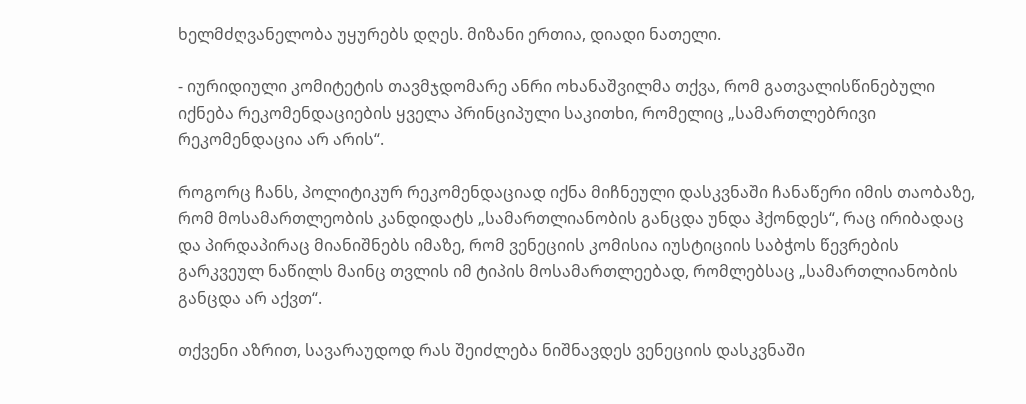ხელმძღვანელობა უყურებს დღეს. მიზანი ერთია, დიადი ნათელი.

- იურიდიული კომიტეტის თავმჯდომარე ანრი ოხანაშვილმა თქვა, რომ გათვალისწინებული იქნება რეკომენდაციების ყველა პრინციპული საკითხი, რომელიც „სამართლებრივი რეკომენდაცია არ არის“.

როგორც ჩანს, პოლიტიკურ რეკომენდაციად იქნა მიჩნეული დასკვნაში ჩანაწერი იმის თაობაზე, რომ მოსამართლეობის კანდიდატს „სამართლიანობის განცდა უნდა ჰქონდეს“, რაც ირიბადაც და პირდაპირაც მიანიშნებს იმაზე, რომ ვენეციის კომისია იუსტიციის საბჭოს წევრების გარკვეულ ნაწილს მაინც თვლის იმ ტიპის მოსამართლეებად, რომლებსაც „სამართლიანობის განცდა არ აქვთ“.

თქვენი აზრით, სავარაუდოდ რას შეიძლება ნიშნავდეს ვენეციის დასკვნაში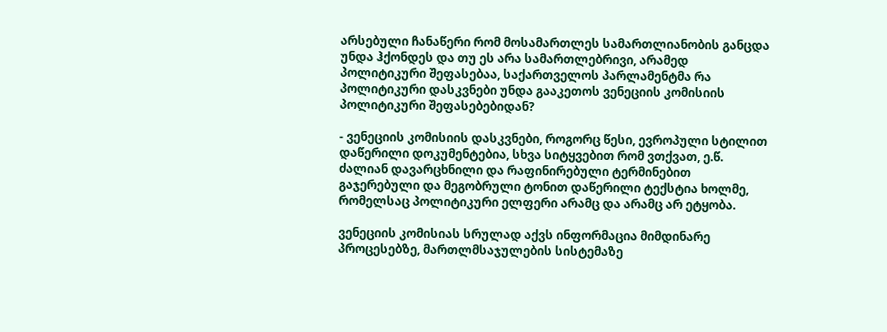არსებული ჩანაწერი რომ მოსამართლეს სამართლიანობის განცდა უნდა ჰქონდეს და თუ ეს არა სამართლებრივი, არამედ პოლიტიკური შეფასებაა, საქართველოს პარლამენტმა რა პოლიტიკური დასკვნები უნდა გააკეთოს ვენეციის კომისიის პოლიტიკური შეფასებებიდან?

- ვენეციის კომისიის დასკვნები, როგორც წესი, ევროპული სტილით დაწერილი დოკუმენტებია, სხვა სიტყვებით რომ ვთქვათ, ე.წ. ძალიან დავარცხნილი და რაფინირებული ტერმინებით გაჯერებული და მეგობრული ტონით დაწერილი ტექსტია ხოლმე, რომელსაც პოლიტიკური ელფერი არამც და არამც არ ეტყობა.

ვენეციის კომისიას სრულად აქვს ინფორმაცია მიმდინარე პროცესებზე, მართლმსაჯულების სისტემაზე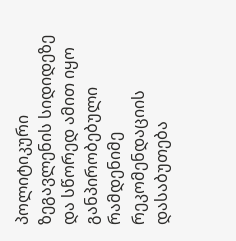პოლიტიკური ზეგავლენის სიდიდეზე და სწორედ ამით იყო განპირობებული რამდენიმე რეკომენდაციის დასაბუთება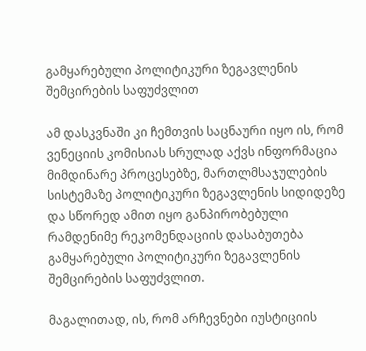გამყარებული პოლიტიკური ზეგავლენის შემცირების საფუძვლით

ამ დასკვნაში კი ჩემთვის საცნაური იყო ის, რომ ვენეციის კომისიას სრულად აქვს ინფორმაცია მიმდინარე პროცესებზე, მართლმსაჯულების სისტემაზე პოლიტიკური ზეგავლენის სიდიდეზე და სწორედ ამით იყო განპირობებული რამდენიმე რეკომენდაციის დასაბუთება გამყარებული პოლიტიკური ზეგავლენის შემცირების საფუძვლით.

მაგალითად, ის, რომ არჩევნები იუსტიციის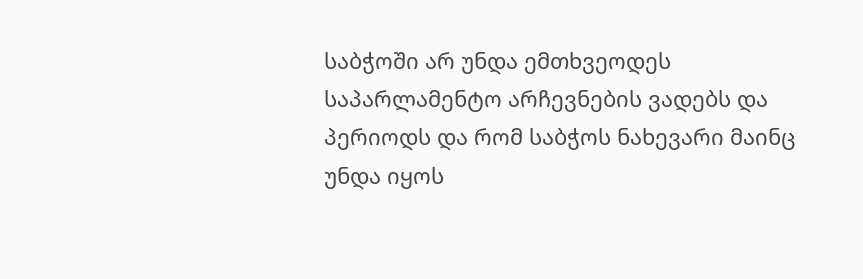საბჭოში არ უნდა ემთხვეოდეს საპარლამენტო არჩევნების ვადებს და პერიოდს და რომ საბჭოს ნახევარი მაინც უნდა იყოს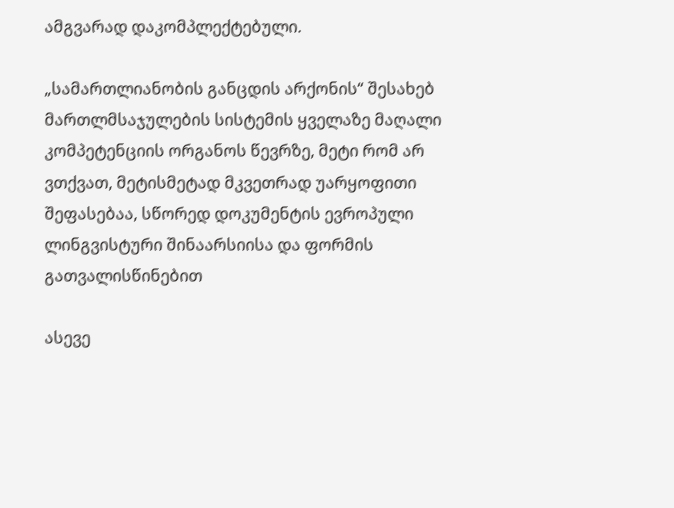ამგვარად დაკომპლექტებული.

„სამართლიანობის განცდის არქონის“ შესახებ მართლმსაჯულების სისტემის ყველაზე მაღალი კომპეტენციის ორგანოს წევრზე, მეტი რომ არ ვთქვათ, მეტისმეტად მკვეთრად უარყოფითი შეფასებაა, სწორედ დოკუმენტის ევროპული ლინგვისტური შინაარსიისა და ფორმის გათვალისწინებით

ასევე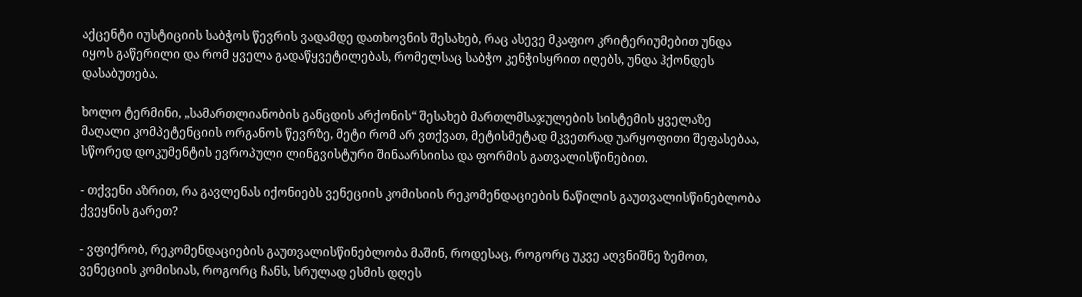აქცენტი იუსტიციის საბჭოს წევრის ვადამდე დათხოვნის შესახებ, რაც ასევე მკაფიო კრიტერიუმებით უნდა იყოს გაწერილი და რომ ყველა გადაწყვეტილებას, რომელსაც საბჭო კენჭისყრით იღებს, უნდა ჰქონდეს დასაბუთება.

ხოლო ტერმინი, „სამართლიანობის განცდის არქონის“ შესახებ მართლმსაჯულების სისტემის ყველაზე მაღალი კომპეტენციის ორგანოს წევრზე, მეტი რომ არ ვთქვათ, მეტისმეტად მკვეთრად უარყოფითი შეფასებაა, სწორედ დოკუმენტის ევროპული ლინგვისტური შინაარსიისა და ფორმის გათვალისწინებით.

- თქვენი აზრით, რა გავლენას იქონიებს ვენეციის კომისიის რეკომენდაციების ნაწილის გაუთვალისწინებლობა ქვეყნის გარეთ?

- ვფიქრობ, რეკომენდაციების გაუთვალისწინებლობა მაშინ, როდესაც, როგორც უკვე აღვნიშნე ზემოთ, ვენეციის კომისიას, როგორც ჩანს, სრულად ესმის დღეს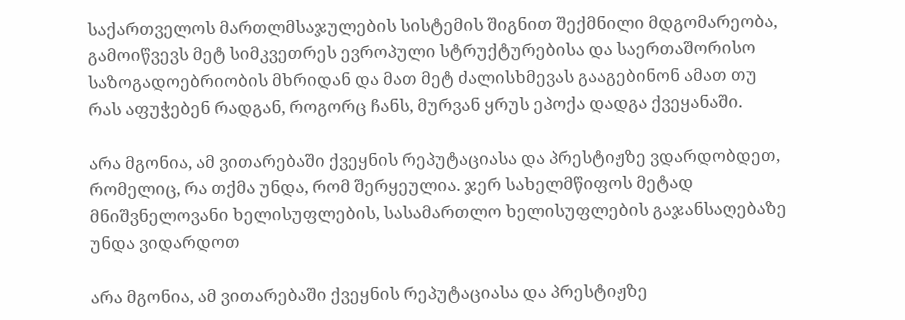საქართველოს მართლმსაჯულების სისტემის შიგნით შექმნილი მდგომარეობა, გამოიწვევს მეტ სიმკვეთრეს ევროპული სტრუქტურებისა და საერთაშორისო საზოგადოებრიობის მხრიდან და მათ მეტ ძალისხმევას გააგებინონ ამათ თუ რას აფუჭებენ რადგან, როგორც ჩანს, მურვან ყრუს ეპოქა დადგა ქვეყანაში.

არა მგონია, ამ ვითარებაში ქვეყნის რეპუტაციასა და პრესტიჟზე ვდარდობდეთ, რომელიც, რა თქმა უნდა, რომ შერყეულია. ჯერ სახელმწიფოს მეტად მნიშვნელოვანი ხელისუფლების, სასამართლო ხელისუფლების გაჯანსაღებაზე უნდა ვიდარდოთ

არა მგონია, ამ ვითარებაში ქვეყნის რეპუტაციასა და პრესტიჟზე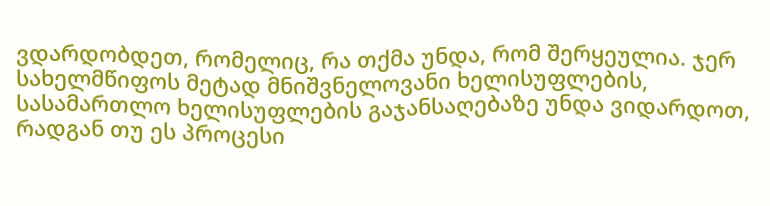ვდარდობდეთ, რომელიც, რა თქმა უნდა, რომ შერყეულია. ჯერ სახელმწიფოს მეტად მნიშვნელოვანი ხელისუფლების, სასამართლო ხელისუფლების გაჯანსაღებაზე უნდა ვიდარდოთ, რადგან თუ ეს პროცესი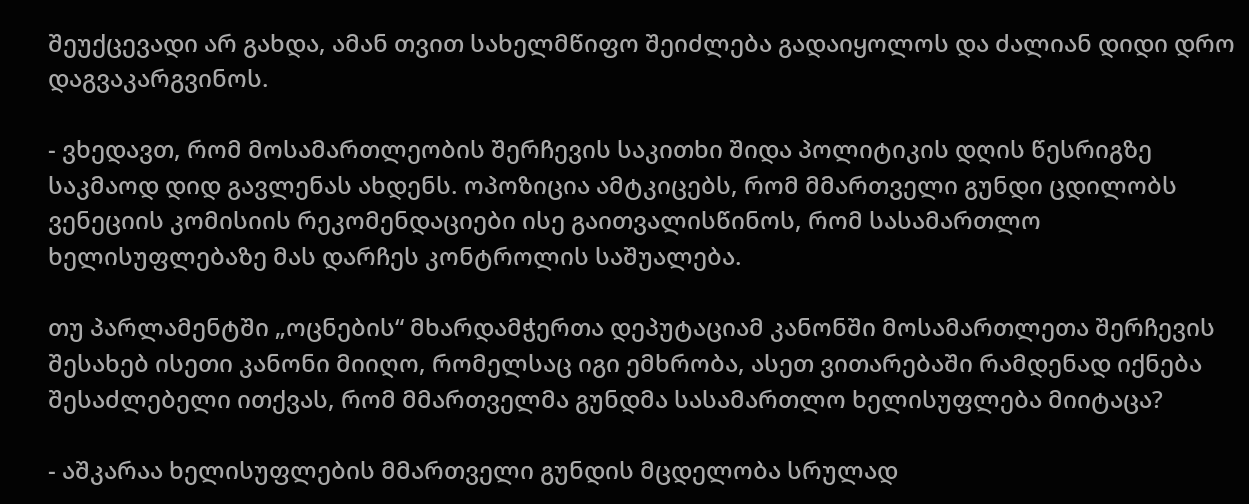შეუქცევადი არ გახდა, ამან თვით სახელმწიფო შეიძლება გადაიყოლოს და ძალიან დიდი დრო დაგვაკარგვინოს.

- ვხედავთ, რომ მოსამართლეობის შერჩევის საკითხი შიდა პოლიტიკის დღის წესრიგზე საკმაოდ დიდ გავლენას ახდენს. ოპოზიცია ამტკიცებს, რომ მმართველი გუნდი ცდილობს ვენეციის კომისიის რეკომენდაციები ისე გაითვალისწინოს, რომ სასამართლო ხელისუფლებაზე მას დარჩეს კონტროლის საშუალება.

თუ პარლამენტში „ოცნების“ მხარდამჭერთა დეპუტაციამ კანონში მოსამართლეთა შერჩევის შესახებ ისეთი კანონი მიიღო, რომელსაც იგი ემხრობა, ასეთ ვითარებაში რამდენად იქნება შესაძლებელი ითქვას, რომ მმართველმა გუნდმა სასამართლო ხელისუფლება მიიტაცა?

- აშკარაა ხელისუფლების მმართველი გუნდის მცდელობა სრულად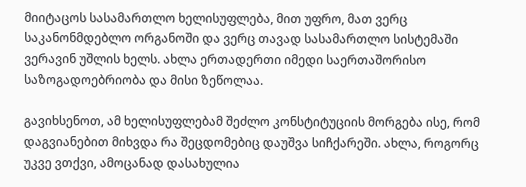მიიტაცოს სასამართლო ხელისუფლება, მით უფრო, მათ ვერც საკანონმდებლო ორგანოში და ვერც თავად სასამართლო სისტემაში ვერავინ უშლის ხელს. ახლა ერთადერთი იმედი საერთაშორისო საზოგადოებრიობა და მისი ზეწოლაა.

გავიხსენოთ, ამ ხელისუფლებამ შეძლო კონსტიტუციის მორგება ისე, რომ დაგვიანებით მიხვდა რა შეცდომებიც დაუშვა სიჩქარეში. ახლა, როგორც უკვე ვთქვი, ამოცანად დასახულია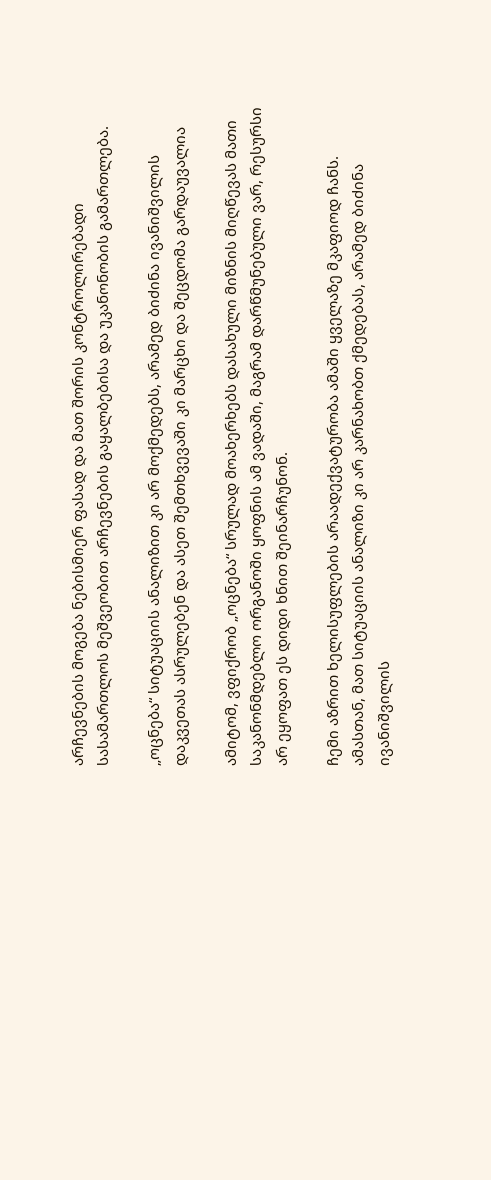არჩევნების მოგება ნებისმიერ ფასად და მათ შორის კონტროლირებადი სასამართლოს მეშვეობით არჩევნების გაყალბებისა და უკანონობის გამართლება.

„ოცნება“ სიტუაციის ანალიზით კი არ მოქმედებს, არამედ ბიძინა ივანიშვილის დაკვეთას ასრულებენ და ასეთ შემთხვევაში კი მარცხი და შეცდომა გარდაუვალია

ამიტომ, ვფიქრობ „ოცნება“ სრულად მოახერხებს დასახული მიზნის მიღწევას მათი საკანონმდებლო ორგანოში ყოფნის ამ ვადაში, მაგრამ დარწმუნებული ვარ, რესურსი არ ეყოფათ ეს დიდი ხნით შეინარჩუნონ.

ჩემი აზრით ხელისუფლების არაადექვატურობა ამაში ყველაზე მკაფიოდ ჩანს. ამასთან, მათ სიტუაციის ანალიზი კი არ კარნახობთ ქმედებას, არამედ ბიძინა ივანიშვილის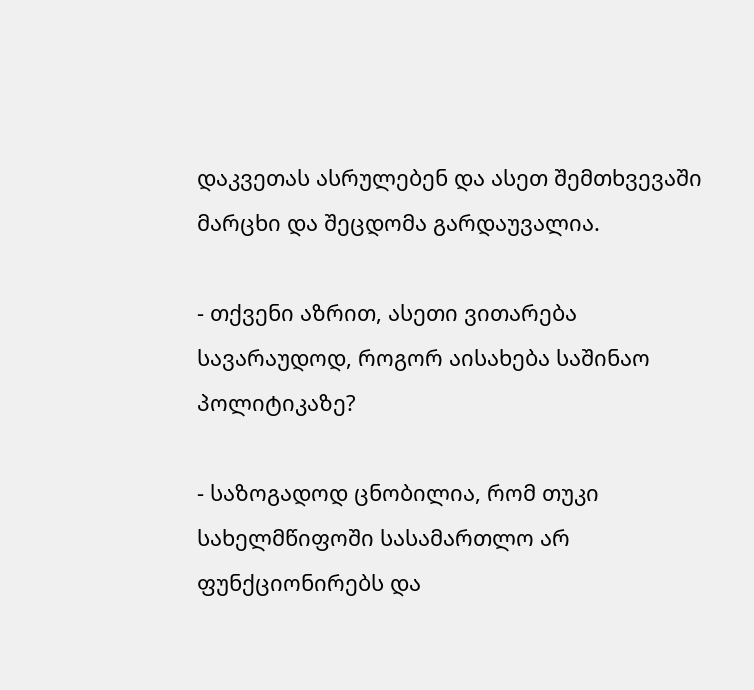დაკვეთას ასრულებენ და ასეთ შემთხვევაში მარცხი და შეცდომა გარდაუვალია.

- თქვენი აზრით, ასეთი ვითარება სავარაუდოდ, როგორ აისახება საშინაო პოლიტიკაზე?

- საზოგადოდ ცნობილია, რომ თუკი სახელმწიფოში სასამართლო არ ფუნქციონირებს და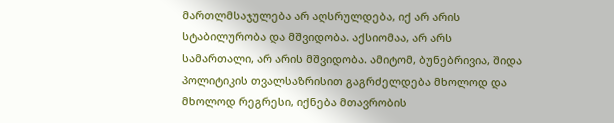მართლმსაჯულება არ აღსრულდება, იქ არ არის სტაბილურობა და მშვიდობა. აქსიომაა, არ არს სამართალი, არ არის მშვიდობა. ამიტომ, ბუნებრივია, შიდა პოლიტიკის თვალსაზრისით გაგრძელდება მხოლოდ და მხოლოდ რეგრესი, იქნება მთავრობის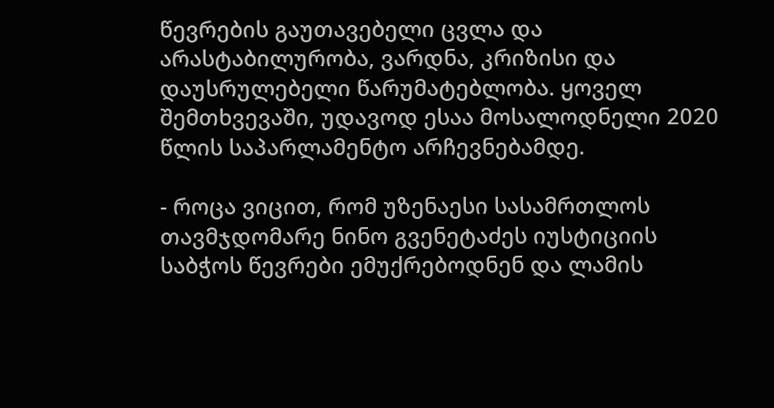წევრების გაუთავებელი ცვლა და არასტაბილურობა, ვარდნა, კრიზისი და დაუსრულებელი წარუმატებლობა. ყოველ შემთხვევაში, უდავოდ ესაა მოსალოდნელი 2020 წლის საპარლამენტო არჩევნებამდე.

- როცა ვიცით, რომ უზენაესი სასამრთლოს თავმჯდომარე ნინო გვენეტაძეს იუსტიციის საბჭოს წევრები ემუქრებოდნენ და ლამის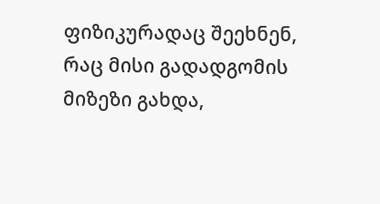ფიზიკურადაც შეეხნენ, რაც მისი გადადგომის მიზეზი გახდა,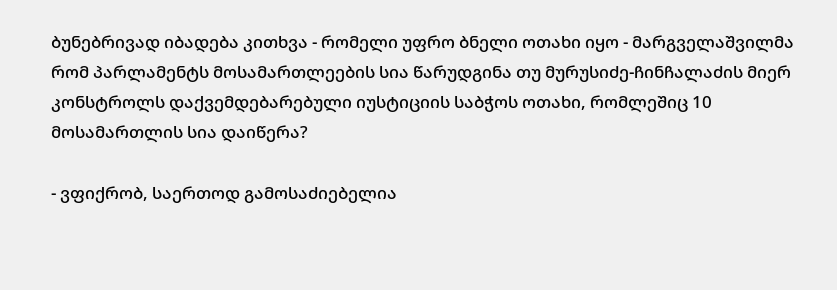ბუნებრივად იბადება კითხვა - რომელი უფრო ბნელი ოთახი იყო - მარგველაშვილმა რომ პარლამენტს მოსამართლეების სია წარუდგინა თუ მურუსიძე-ჩინჩალაძის მიერ კონსტროლს დაქვემდებარებული იუსტიციის საბჭოს ოთახი, რომლეშიც 10 მოსამართლის სია დაიწერა?

- ვფიქრობ, საერთოდ გამოსაძიებელია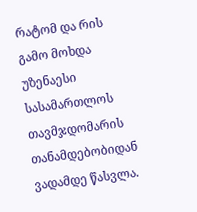რატომ და რის გამო მოხდა უზენაესი სასამართლოს თავმჯდომარის თანამდებობიდან ვადამდე წასვლა.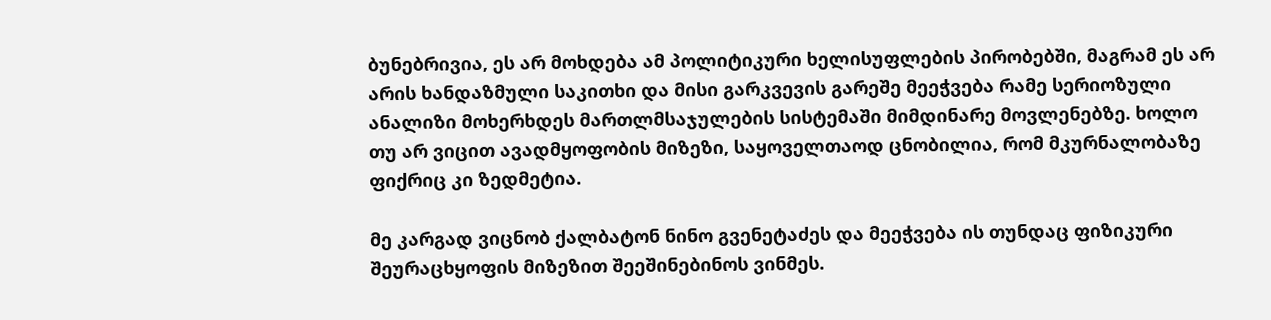ბუნებრივია, ეს არ მოხდება ამ პოლიტიკური ხელისუფლების პირობებში, მაგრამ ეს არ არის ხანდაზმული საკითხი და მისი გარკვევის გარეშე მეეჭვება რამე სერიოზული ანალიზი მოხერხდეს მართლმსაჯულების სისტემაში მიმდინარე მოვლენებზე. ხოლო თუ არ ვიცით ავადმყოფობის მიზეზი, საყოველთაოდ ცნობილია, რომ მკურნალობაზე ფიქრიც კი ზედმეტია.

მე კარგად ვიცნობ ქალბატონ ნინო გვენეტაძეს და მეეჭვება ის თუნდაც ფიზიკური შეურაცხყოფის მიზეზით შეეშინებინოს ვინმეს.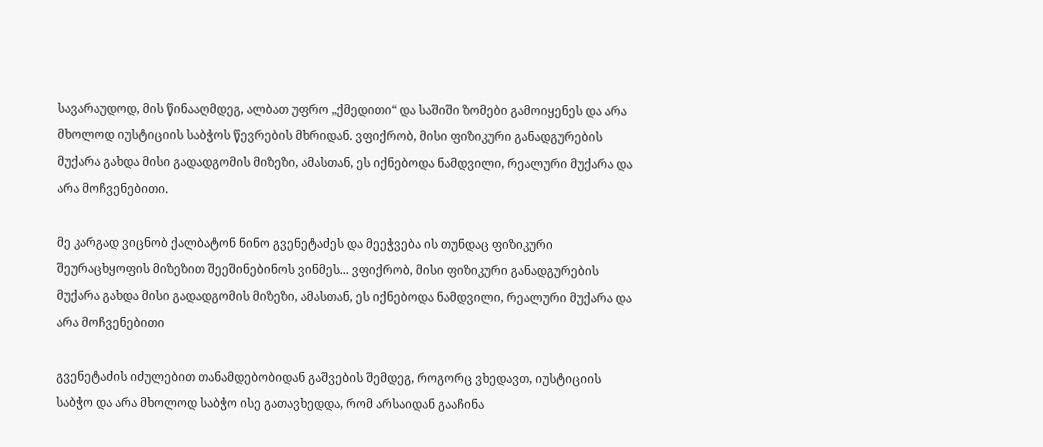სავარაუდოდ, მის წინააღმდეგ, ალბათ უფრო „ქმედითი“ და საშიში ზომები გამოიყენეს და არა მხოლოდ იუსტიციის საბჭოს წევრების მხრიდან. ვფიქრობ, მისი ფიზიკური განადგურების მუქარა გახდა მისი გადადგომის მიზეზი, ამასთან, ეს იქნებოდა ნამდვილი, რეალური მუქარა და არა მოჩვენებითი.

მე კარგად ვიცნობ ქალბატონ ნინო გვენეტაძეს და მეეჭვება ის თუნდაც ფიზიკური შეურაცხყოფის მიზეზით შეეშინებინოს ვინმეს... ვფიქრობ, მისი ფიზიკური განადგურების მუქარა გახდა მისი გადადგომის მიზეზი, ამასთან, ეს იქნებოდა ნამდვილი, რეალური მუქარა და არა მოჩვენებითი

გვენეტაძის იძულებით თანამდებობიდან გაშვების შემდეგ, როგორც ვხედავთ, იუსტიციის საბჭო და არა მხოლოდ საბჭო ისე გათავხედდა, რომ არსაიდან გააჩინა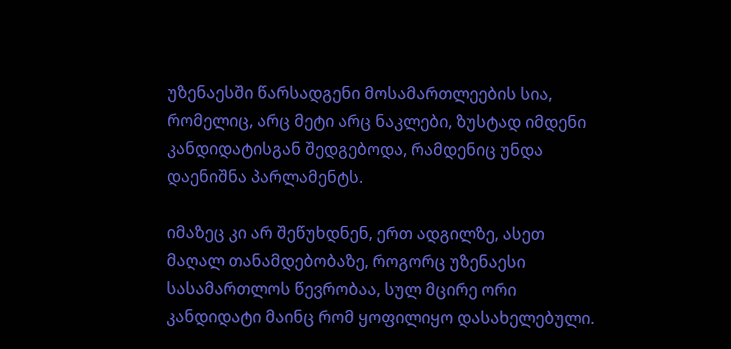უზენაესში წარსადგენი მოსამართლეების სია, რომელიც, არც მეტი არც ნაკლები, ზუსტად იმდენი კანდიდატისგან შედგებოდა, რამდენიც უნდა დაენიშნა პარლამენტს.

იმაზეც კი არ შეწუხდნენ, ერთ ადგილზე, ასეთ მაღალ თანამდებობაზე, როგორც უზენაესი სასამართლოს წევრობაა, სულ მცირე ორი კანდიდატი მაინც რომ ყოფილიყო დასახელებული.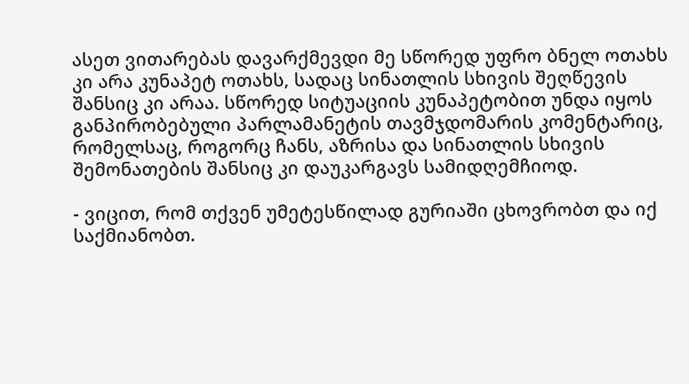ასეთ ვითარებას დავარქმევდი მე სწორედ უფრო ბნელ ოთახს კი არა კუნაპეტ ოთახს, სადაც სინათლის სხივის შეღწევის შანსიც კი არაა. სწორედ სიტუაციის კუნაპეტობით უნდა იყოს განპირობებული პარლამანეტის თავმჯდომარის კომენტარიც, რომელსაც, როგორც ჩანს, აზრისა და სინათლის სხივის შემონათების შანსიც კი დაუკარგავს სამიდღემჩიოდ.

- ვიცით, რომ თქვენ უმეტესწილად გურიაში ცხოვრობთ და იქ საქმიანობთ.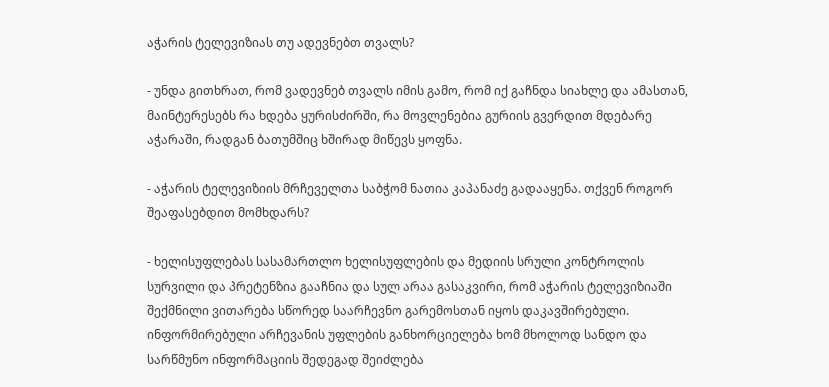აჭარის ტელევიზიას თუ ადევნებთ თვალს?

- უნდა გითხრათ, რომ ვადევნებ თვალს იმის გამო, რომ იქ გაჩნდა სიახლე და ამასთან, მაინტერესებს რა ხდება ყურისძირში, რა მოვლენებია გურიის გვერდით მდებარე აჭარაში, რადგან ბათუმშიც ხშირად მიწევს ყოფნა.

- აჭარის ტელევიზიის მრჩეველთა საბჭომ ნათია კაპანაძე გადააყენა. თქვენ როგორ შეაფასებდით მომხდარს?

- ხელისუფლებას სასამართლო ხელისუფლების და მედიის სრული კონტროლის სურვილი და პრეტენზია გააჩნია და სულ არაა გასაკვირი, რომ აჭარის ტელევიზიაში შექმნილი ვითარება სწორედ საარჩევნო გარემოსთან იყოს დაკავშირებული. ინფორმირებული არჩევანის უფლების განხორციელება ხომ მხოლოდ სანდო და სარწმუნო ინფორმაციის შედეგად შეიძლება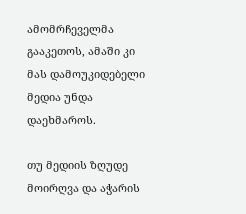ამომრჩეველმა გააკეთოს, ამაში კი მას დამოუკიდებელი მედია უნდა დაეხმაროს.

თუ მედიის ზღუდე მოირღვა და აჭარის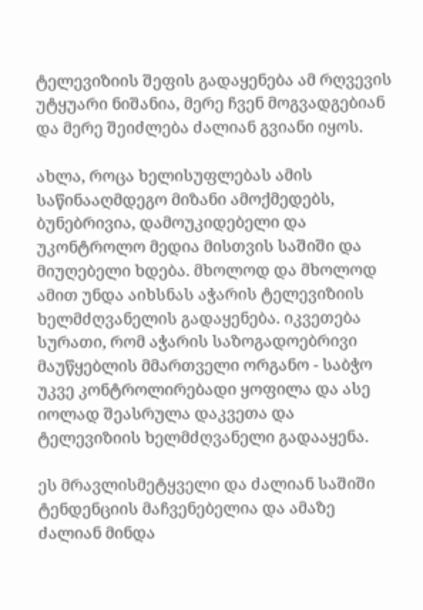ტელევიზიის შეფის გადაყენება ამ რღვევის უტყუარი ნიშანია, მერე ჩვენ მოგვადგებიან და მერე შეიძლება ძალიან გვიანი იყოს.

ახლა, როცა ხელისუფლებას ამის საწინააღმდეგო მიზანი ამოქმედებს, ბუნებრივია, დამოუკიდებელი და უკონტროლო მედია მისთვის საშიში და მიუღებელი ხდება. მხოლოდ და მხოლოდ ამით უნდა აიხსნას აჭარის ტელევიზიის ხელმძღვანელის გადაყენება. იკვეთება სურათი, რომ აჭარის საზოგადოებრივი მაუწყებლის მმართველი ორგანო - საბჭო უკვე კონტროლირებადი ყოფილა და ასე იოლად შეასრულა დაკვეთა და ტელევიზიის ხელმძღვანელი გადააყენა.

ეს მრავლისმეტყველი და ძალიან საშიში ტენდენციის მაჩვენებელია და ამაზე ძალიან მინდა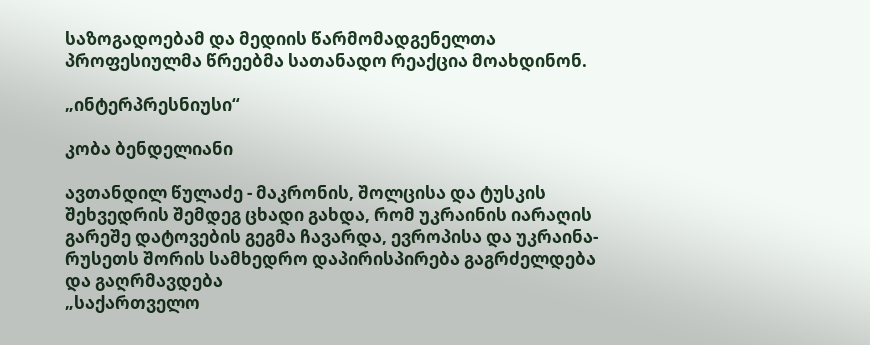საზოგადოებამ და მედიის წარმომადგენელთა პროფესიულმა წრეებმა სათანადო რეაქცია მოახდინონ.

„ინტერპრესნიუსი“

კობა ბენდელიანი

ავთანდილ წულაძე - მაკრონის, შოლცისა და ტუსკის შეხვედრის შემდეგ ცხადი გახდა, რომ უკრაინის იარაღის გარეშე დატოვების გეგმა ჩავარდა, ევროპისა და უკრაინა-რუსეთს შორის სამხედრო დაპირისპირება გაგრძელდება  და გაღრმავდება
„საქართველო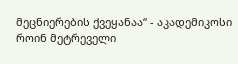მეცნიერების ქვეყანაა“ - აკადემიკოსი როინ მეტრეველი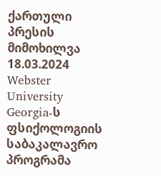ქართული პრესის მიმოხილვა 18.03.2024
Webster University Georgia-ს ფსიქოლოგიის საბაკალავრო პროგრამა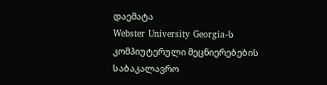დაემატა
Webster University Georgia-ს კომპიუტერული მეცნიერებების საბაკალავრო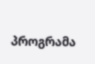პროგრამა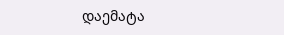დაემატა